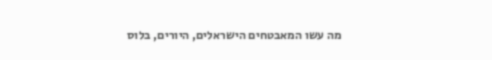מה עשו המאבטחים הישראלים, היורים, בלוס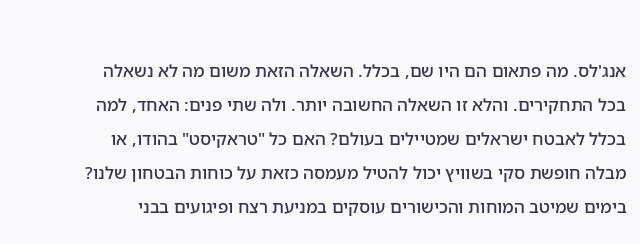אנג'לס. מה פתאום הם היו שם, בכלל. השאלה הזאת משום מה לא נשאלה בכל התחקירים. והלא זו השאלה החשובה יותר. ולה שתי פנים: האחד, למה בכלל לאבטח ישראלים שמטיילים בעולם? האם כל "טראקיסט" בהודו, או מבלה חופשת סקי בשוויץ יכול להטיל מעמסה כזאת על כוחות הבטחון שלנו?
בימים שמיטב המוחות והכישורים עוסקים במניעת רצח ופיגועים בבני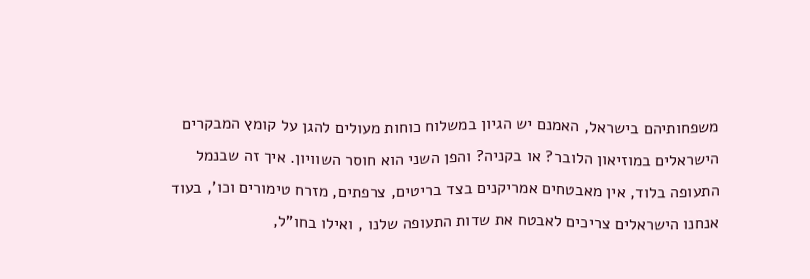משפחותיהם בישראל, האמנם יש הגיון במשלוח כוחות מעולים להגן על קומץ המבקרים הישראלים במוזיאון הלובר? או בקניה? והפן השני הוא חוסר השוויון. איך זה שבנמל התעופה בלוד, אין מאבטחים אמריקנים בצד בריטים, צרפתים, מזרח טימורים וכו', בעוד אנחנו הישראלים צריכים לאבטח את שדות התעופה שלנו , ואילו בחו"ל,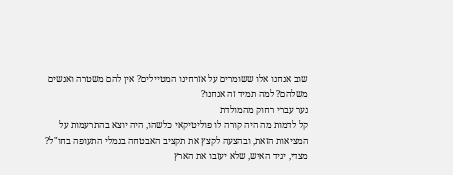שוב אנחנו אלו ששומרים על אזרחינו המטיילים? אין להם משטרה ואנשים משלהם? למה תמיד זה אנחנו?
נער עברי רחוק מהמולדת
קל לדמות מה היה קורה לו פוליטיקאי כלשהו, היה יוצא בהתרעמות על המציאות הזאת, ובהצעה לקצץ את תקציב האבטחה בנמלי התעופה בחו"ל? מצדי, יגיד האיש, שלא יעזבו את הארץ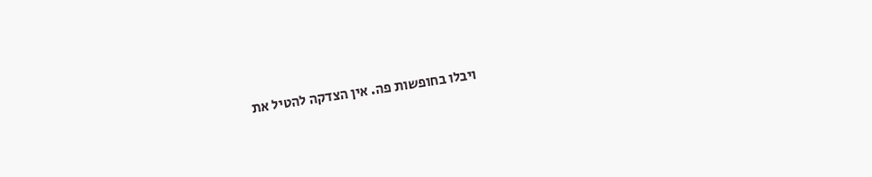ויבלו בחופשות פה. אין הצדקה להטיל את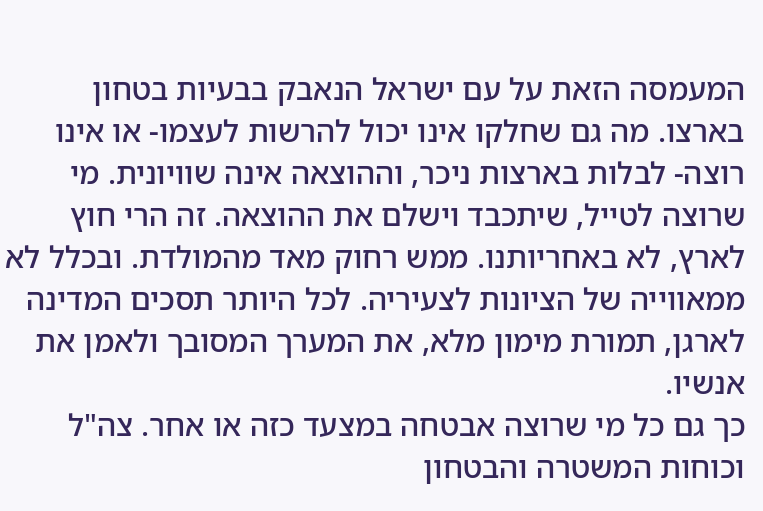המעמסה הזאת על עם ישראל הנאבק בבעיות בטחון בארצו. מה גם שחלקו אינו יכול להרשות לעצמו- או אינו רוצה- לבלות בארצות ניכר, וההוצאה אינה שוויונית. מי שרוצה לטייל, שיתכבד וישלם את ההוצאה. זה הרי חוץ לארץ, לא באחריותנו. ממש רחוק מאד מהמולדת. ובכלל לא ממאווייה של הציונות לצעיריה. לכל היותר תסכים המדינה לארגן, תמורת מימון מלא, את המערך המסובך ולאמן את אנשיו.
כך גם כל מי שרוצה אבטחה במצעד כזה או אחר. צה"ל וכוחות המשטרה והבטחון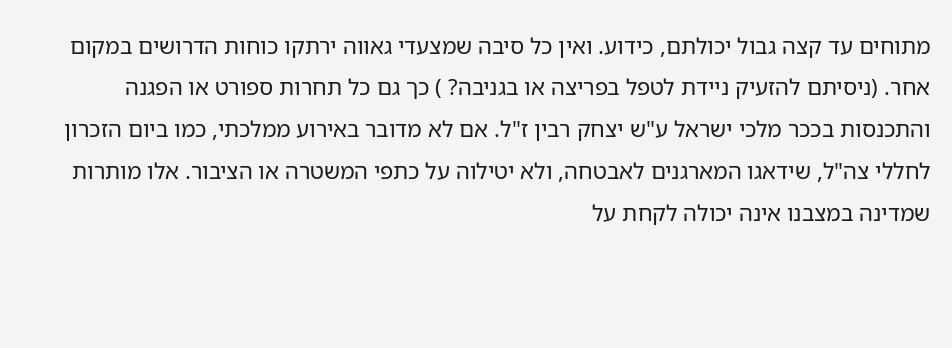מתוחים עד קצה גבול יכולתם, כידוע. ואין כל סיבה שמצעדי גאווה ירתקו כוחות הדרושים במקום אחר. (ניסיתם להזעיק ניידת לטפל בפריצה או בגניבה? ) כך גם כל תחרות ספורט או הפגנה והתכנסות בככר מלכי ישראל ע"ש יצחק רבין ז"ל. אם לא מדובר באירוע ממלכתי, כמו ביום הזכרון לחללי צה"ל, שידאגו המארגנים לאבטחה, ולא יטילוה על כתפי המשטרה או הציבור. אלו מותרות שמדינה במצבנו אינה יכולה לקחת על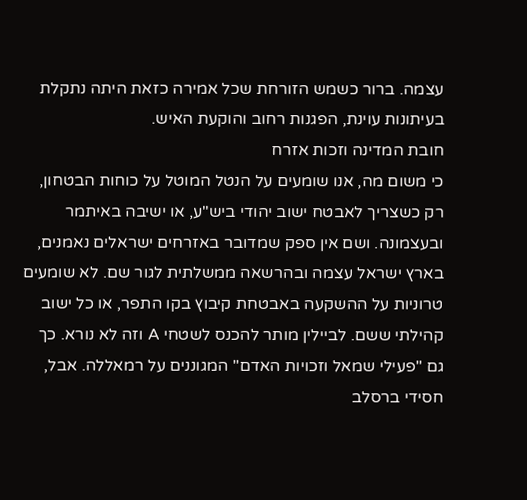עצמה. ברור כשמש הזורחת שכל אמירה כזאת היתה נתקלת בעיתונות עוינת, הפגנות רחוב והוקעת האיש.
חובת המדינה וזכות אזרח
כי משום מה, אנו שומעים על הנטל המוטל על כוחות הבטחון, רק כשצריך לאבטח ישוב יהודי ביש"ע, או ישיבה באיתמר ובעצמונה. ושם אין ספק שמדובר באזרחים ישראלים נאמנים, בארץ ישראל עצמה ובהרשאה ממשלתית לגור שם. לא שומעים טרוניות על ההשקעה באבטחת קיבוץ בקו התפר, או כל ישוב קהילתי ששם. לביילין מותר להכנס לשטחי A וזה לא נורא. כך גם "פעילי שמאל וזכויות האדם" המגוננים על רמאללה. אבל, חסידי ברסלב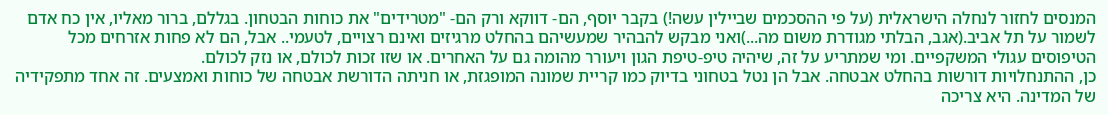המנסים לחזור לנחלה הישראלית (על פי ההסכמים שביילין עשה!) בקבר יוסף, הם- דווקא ורק הם- "מטרידים" את כוחות הבטחון. בגללם, ברור מאליו, אין כח אדם לשמור על תל אביב.(אגב, הבלתי מגודרת משום מה...)ואני מבקש להבהיר שמעשיהם בהחלט מרגיזים ואינם רצויים, לטעמי.. אבל, הם לא פחות אזרחים מכל הטיפוסים עגולי המשקפיים. ומי שמתריע על זה, שיהיה טיפ-טיפת הגון ויעורר מהומה גם על האחרים. או שזו זכות לכולם, או נזק לכולם.
כן, ההתנחלויות דורשות בהחלט אבטחה. אבל הן נטל בטחוני בדיוק כמו קריית שמונה המופגזת, או חניתה הדורשת אבטחה של כוחות ואמצעים. זה אחד מתפקידיה של המדינה. היא צריכה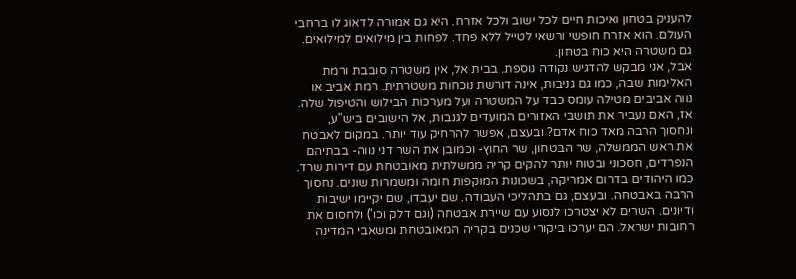להעניק בטחון ואיכות חיים לכל ישוב ולכל אזרח. היא גם אמורה לדאוג לו ברחבי העולם. הוא אזרח חופשי ורשאי לטייל ללא פחד. לפחות בין מילואים למילואים.
גם משטרה היא כוח בטחון.
אבל, אני מבקש להדגיש נקודה נוספת. בבית אל, אין משטרה סובבת ורמת האלימות שבה, כמו גם גניבות, אינה דורשת נוכחות משטרתית. רמת אביב או נווה אביבים מטילה עומס כבד על המשטרה ועל מערכות הבילוש והטיפול שלה. אז, האם נעביר את תושבי האזורים המועדים לגנבות, אל הישובים ביש"ע, ונחסוך הרבה מאד כוח אדם? ובעצם, אפשר להרחיק עוד יותר. במקום לאבטח את ראש הממשלה, שר הבטחון, שר החוץ- וכמובן את השר דני נווה- בבתיהם הנפרדים, חסכוני ובטוח יותר להקים קריה ממשלתית מאובטחת עם דירות שרד. כמו היהודים בדרום אמריקה, בשכונות המוקפות חומה ומשמרות שונים. נחסוך הרבה באבטחה. ובעצם, גם בתהליכי העבודה. שם יעבדו, שם יקיימו ישיבות ודיונים. השרים לא יצטרכו לנסוע עם שיירת אבטחה (וגם דלק וכו') ולחסום את רחובות ישראל. הם יערכו ביקורי שכנים בקריה המאובטחת ומשאבי המדינה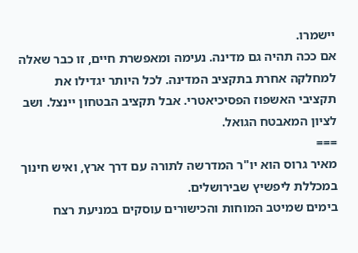יישמרו.
אם ככה תהיה גם מדינה. נעימה ומאפשרת חיים, זו כבר שאלה למחלקה אחרת בתקציב המדינה. לכל היותר יגדילו את תקציבי האשפוז הפסיכיאטרי. אבל תקציב הבטחון יינצל. ושב לציון המאבטח הגואל.
===
מאיר גרוס הוא יו"ר המדרשה לתורה עם דרך ארץ, ואיש חינוך במכללת ליפשיץ שבירושלים.
בימים שמיטב המוחות והכישורים עוסקים במניעת רצח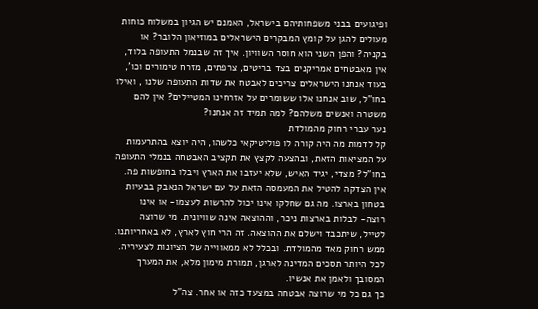ופיגועים בבני משפחותיהם בישראל, האמנם יש הגיון במשלוח כוחות מעולים להגן על קומץ המבקרים הישראלים במוזיאון הלובר? או בקניה? והפן השני הוא חוסר השוויון. איך זה שבנמל התעופה בלוד, אין מאבטחים אמריקנים בצד בריטים, צרפתים, מזרח טימורים וכו', בעוד אנחנו הישראלים צריכים לאבטח את שדות התעופה שלנו , ואילו בחו"ל, שוב אנחנו אלו ששומרים על אזרחינו המטיילים? אין להם משטרה ואנשים משלהם? למה תמיד זה אנחנו?
נער עברי רחוק מהמולדת
קל לדמות מה היה קורה לו פוליטיקאי כלשהו, היה יוצא בהתרעמות על המציאות הזאת, ובהצעה לקצץ את תקציב האבטחה בנמלי התעופה בחו"ל? מצדי, יגיד האיש, שלא יעזבו את הארץ ויבלו בחופשות פה. אין הצדקה להטיל את המעמסה הזאת על עם ישראל הנאבק בבעיות בטחון בארצו. מה גם שחלקו אינו יכול להרשות לעצמו- או אינו רוצה- לבלות בארצות ניכר, וההוצאה אינה שוויונית. מי שרוצה לטייל, שיתכבד וישלם את ההוצאה. זה הרי חוץ לארץ, לא באחריותנו. ממש רחוק מאד מהמולדת. ובכלל לא ממאווייה של הציונות לצעיריה. לכל היותר תסכים המדינה לארגן, תמורת מימון מלא, את המערך המסובך ולאמן את אנשיו.
כך גם כל מי שרוצה אבטחה במצעד כזה או אחר. צה"ל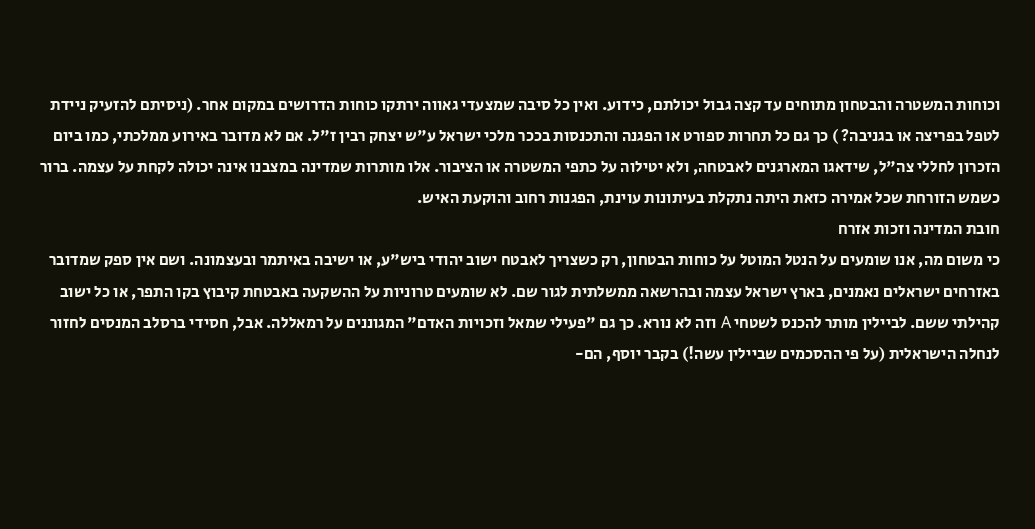וכוחות המשטרה והבטחון מתוחים עד קצה גבול יכולתם, כידוע. ואין כל סיבה שמצעדי גאווה ירתקו כוחות הדרושים במקום אחר. (ניסיתם להזעיק ניידת לטפל בפריצה או בגניבה? ) כך גם כל תחרות ספורט או הפגנה והתכנסות בככר מלכי ישראל ע"ש יצחק רבין ז"ל. אם לא מדובר באירוע ממלכתי, כמו ביום הזכרון לחללי צה"ל, שידאגו המארגנים לאבטחה, ולא יטילוה על כתפי המשטרה או הציבור. אלו מותרות שמדינה במצבנו אינה יכולה לקחת על עצמה. ברור כשמש הזורחת שכל אמירה כזאת היתה נתקלת בעיתונות עוינת, הפגנות רחוב והוקעת האיש.
חובת המדינה וזכות אזרח
כי משום מה, אנו שומעים על הנטל המוטל על כוחות הבטחון, רק כשצריך לאבטח ישוב יהודי ביש"ע, או ישיבה באיתמר ובעצמונה. ושם אין ספק שמדובר באזרחים ישראלים נאמנים, בארץ ישראל עצמה ובהרשאה ממשלתית לגור שם. לא שומעים טרוניות על ההשקעה באבטחת קיבוץ בקו התפר, או כל ישוב קהילתי ששם. לביילין מותר להכנס לשטחי A וזה לא נורא. כך גם "פעילי שמאל וזכויות האדם" המגוננים על רמאללה. אבל, חסידי ברסלב המנסים לחזור לנחלה הישראלית (על פי ההסכמים שביילין עשה!) בקבר יוסף, הם-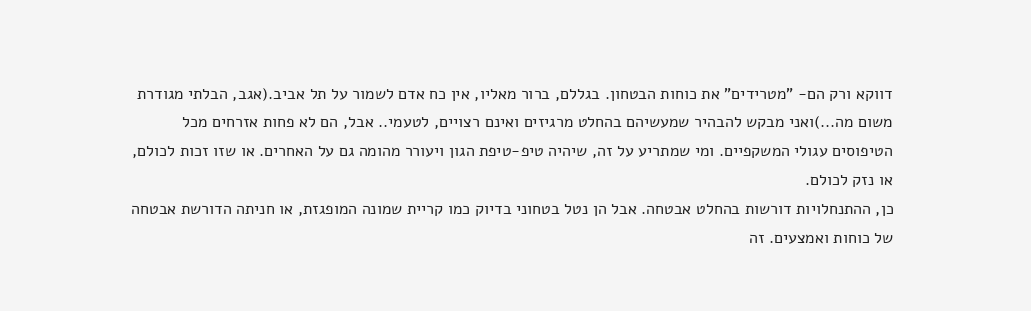דווקא ורק הם- "מטרידים" את כוחות הבטחון. בגללם, ברור מאליו, אין כח אדם לשמור על תל אביב.(אגב, הבלתי מגודרת משום מה...)ואני מבקש להבהיר שמעשיהם בהחלט מרגיזים ואינם רצויים, לטעמי.. אבל, הם לא פחות אזרחים מכל הטיפוסים עגולי המשקפיים. ומי שמתריע על זה, שיהיה טיפ-טיפת הגון ויעורר מהומה גם על האחרים. או שזו זכות לכולם, או נזק לכולם.
כן, ההתנחלויות דורשות בהחלט אבטחה. אבל הן נטל בטחוני בדיוק כמו קריית שמונה המופגזת, או חניתה הדורשת אבטחה של כוחות ואמצעים. זה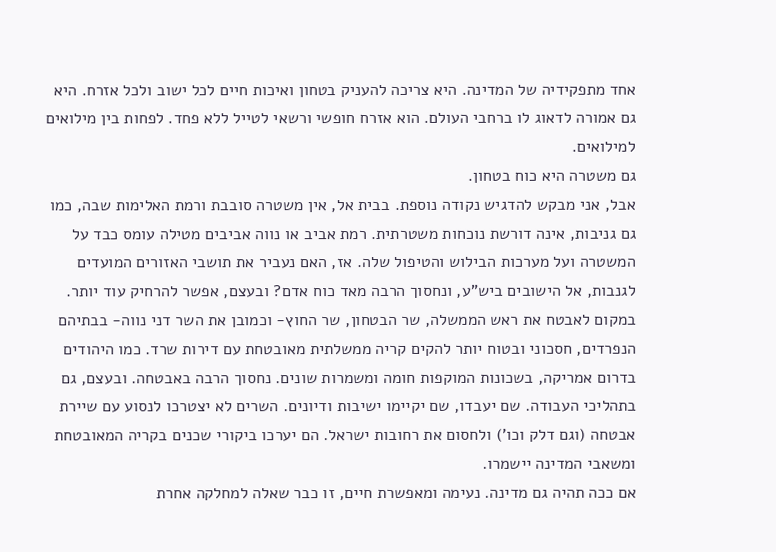אחד מתפקידיה של המדינה. היא צריכה להעניק בטחון ואיכות חיים לכל ישוב ולכל אזרח. היא גם אמורה לדאוג לו ברחבי העולם. הוא אזרח חופשי ורשאי לטייל ללא פחד. לפחות בין מילואים למילואים.
גם משטרה היא כוח בטחון.
אבל, אני מבקש להדגיש נקודה נוספת. בבית אל, אין משטרה סובבת ורמת האלימות שבה, כמו גם גניבות, אינה דורשת נוכחות משטרתית. רמת אביב או נווה אביבים מטילה עומס כבד על המשטרה ועל מערכות הבילוש והטיפול שלה. אז, האם נעביר את תושבי האזורים המועדים לגנבות, אל הישובים ביש"ע, ונחסוך הרבה מאד כוח אדם? ובעצם, אפשר להרחיק עוד יותר. במקום לאבטח את ראש הממשלה, שר הבטחון, שר החוץ- וכמובן את השר דני נווה- בבתיהם הנפרדים, חסכוני ובטוח יותר להקים קריה ממשלתית מאובטחת עם דירות שרד. כמו היהודים בדרום אמריקה, בשכונות המוקפות חומה ומשמרות שונים. נחסוך הרבה באבטחה. ובעצם, גם בתהליכי העבודה. שם יעבדו, שם יקיימו ישיבות ודיונים. השרים לא יצטרכו לנסוע עם שיירת אבטחה (וגם דלק וכו') ולחסום את רחובות ישראל. הם יערכו ביקורי שכנים בקריה המאובטחת ומשאבי המדינה יישמרו.
אם ככה תהיה גם מדינה. נעימה ומאפשרת חיים, זו כבר שאלה למחלקה אחרת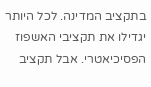בתקציב המדינה. לכל היותר יגדילו את תקציבי האשפוז הפסיכיאטרי. אבל תקציב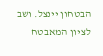הבטחון יינצל. ושב לציון המאבטח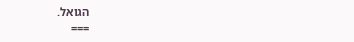הגואל.
===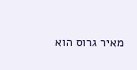מאיר גרוס הוא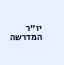יו"ר המדרשה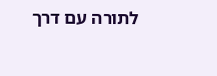לתורה עם דרך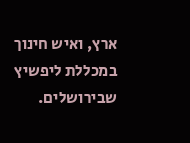ארץ, ואיש חינוך במכללת ליפשיץ שבירושלים.